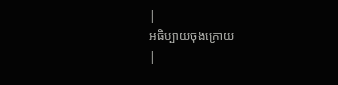|
អធិប្បាយចុងក្រោយ
|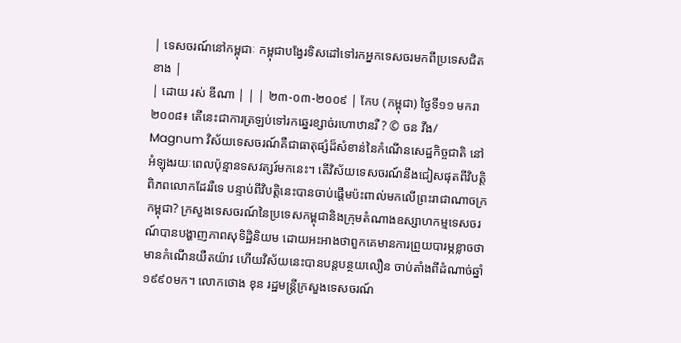| ទេសចរណ៍នៅកម្ពុជាៈ កម្ពុជាបង្វែរទិសដៅទៅរកអ្នកទេសចរមកពីប្រទេសជិតខាង |
| ដោយ រស់ ឌីណា | | | ២៣-០៣-២០០៩ | កែប (កម្ពុជា) ថ្ងៃទី១១ មករា ២០០៨៖ តើនេះជាការត្រឡប់ទៅរកឆ្នេរខ្សាច់រហោឋានរឺ ? © ចន វីង/ Magnum វិស័យទេសចរណ៍គឺជាធាតុផ្សំដ៏សំខាន់នៃកំណើនសេដ្ឋកិច្ចជាតិ នៅអំឡុងរយៈពេលប៉ុន្មានទសវត្សរ៍មកនេះ។ តើវិស័យទេសចរណ៍នឹងជៀសផុតពីវិបត្តិពិភពលោកដែររឺទេ បន្ទាប់ពីវិបត្តិនេះបានចាប់ផ្តើមប៉ះពាល់មកលើព្រះរាជាណាចក្រកម្ពុជា? ក្រសួងទេសចរណ៍នៃប្រទេសកម្ពុជានិងក្រុមតំណាងឧស្សាហកម្មទេសចរណ៍បានបង្ហាញភាពសុទិដ្ឋិនិយម ដោយអះអាងថាពួកគេមានការព្រួយបារម្ភខ្លាចថាមានកំណើនយឺតយ៉ាវ ហើយវិស័យនេះបានបន្តបន្ថយលឿន ចាប់តាំងពីដំណាច់ឆ្នាំ១៩៩០មក។ លោកថោង ខុន រដ្ឋមន្រ្តីក្រសួងទេសចរណ៍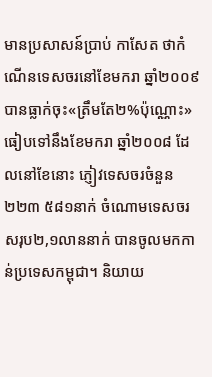មានប្រសាសន៍ប្រាប់ កាសែត ថាកំណើនទេសចរនៅខែមករា ឆ្នាំ២០០៩បានធ្លាក់ចុះ«ត្រឹមតែ២%ប៉ុណ្ណោះ» ធៀបទៅនឹងខែមករា ឆ្នាំ២០០៨ ដែលនៅខែនោះ ភ្ញៀវទេសចរចំនួន២២៣ ៥៨១នាក់ ចំណោមទេសចរសរុប២,១លាននាក់ បានចូលមកកាន់ប្រទេសកម្ពុជា។ និយាយ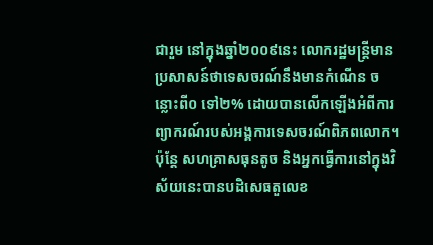ជារួម នៅក្នុងឆ្នាំ២០០៩នេះ លោករដ្ឋមន្រ្តីមានប្រសាសន៍ថាទេសចរណ៍នឹងមានកំណើន ចន្លោះពី០ ទៅ២% ដោយបានលើកឡើងអំពីការព្យាករណ៍របស់អង្គការទេសចរណ៍ពិភពលោក។ ប៉ុន្តែ សហគ្រាសធុនតូច និងអ្នកធ្វើការនៅក្នុងវិស័យនេះបានបដិសេធតួលេខ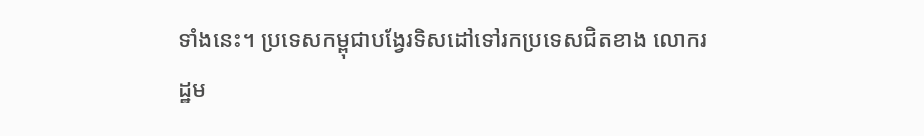ទាំងនេះ។ ប្រទេសកម្ពុជាបង្វែរទិសដៅទៅរកប្រទេសជិតខាង លោករដ្ឋម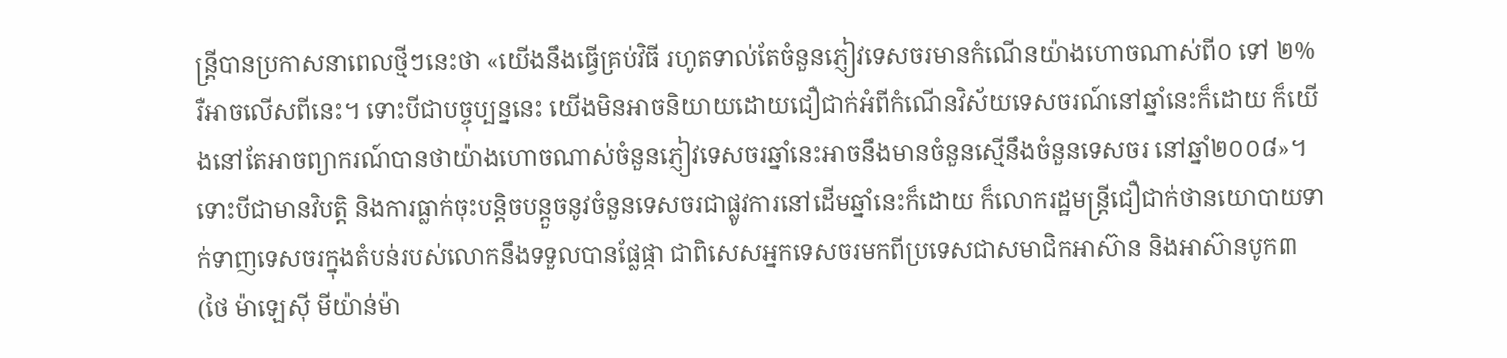ន្រ្តីបានប្រកាសនាពេលថ្មីៗនេះថា «យើងនឹងធ្វើគ្រប់វិធី រហូតទាល់តែចំនួនភ្ញៀវទេសចរមានកំណើនយ៉ាងហោចណាស់ពី០ ទៅ ២% រឺអាចលើសពីនេះ។ ទោះបីជាបច្ចុប្បន្ននេះ យើងមិនអាចនិយាយដោយជឿជាក់អំពីកំណើនវិស័យទេសចរណ៍នៅឆ្នាំនេះក៏ដោយ ក៏យើងនៅតែអាចព្យាករណ៍បានថាយ៉ាងហោចណាស់ចំនួនភ្ញៀវទេសចរឆ្នាំនេះអាចនឹងមានចំនួនស្មើនឹងចំនួនទេសចរ នៅឆ្នាំ២០០៨»។ ទោះបីជាមានវិបត្តិ និងការធ្លាក់ចុះបន្តិចបន្តួចនូវចំនួនទេសចរជាផ្លូវការនៅដើមឆ្នាំនេះក៏ដោយ ក៏លោករដ្ឋមន្រ្តីជឿជាក់ថានយោបាយទាក់ទាញទេសចរក្នុងតំបន់របស់លោកនឹងទទួលបានផ្លែផ្កា ជាពិសេសអ្នកទេសចរមកពីប្រទេសជាសមាជិកអាស៊ាន និងអាស៊ានបូក៣ (ថៃ ម៉ាឡេស៊ី មីយ៉ាន់ម៉ា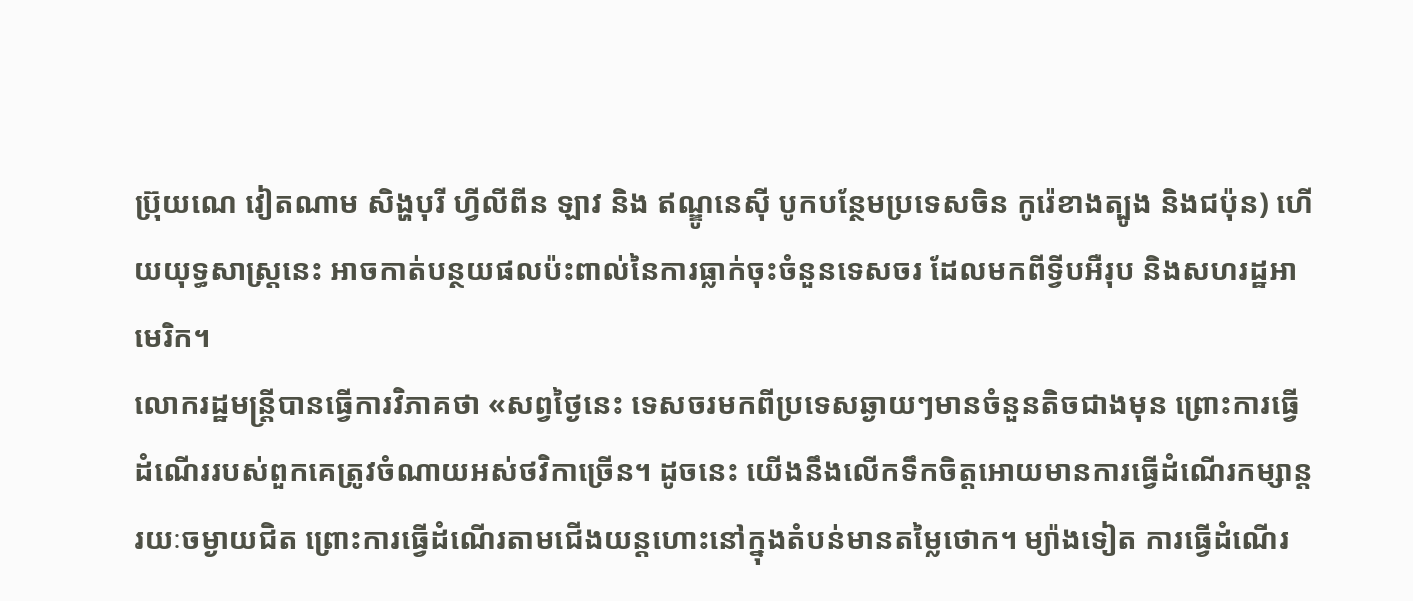ប្រ៊ុយណេ វៀតណាម សិង្ហបុរី ហ្វីលីពីន ឡាវ និង ឥណ្ឌូនេស៊ី បូកបន្ថែមប្រទេសចិន កូរ៉េខាងត្បូង និងជប៉ុន) ហើយយុទ្ធសាស្រ្តនេះ អាចកាត់បន្ថយផលប៉ះពាល់នៃការធ្លាក់ចុះចំនួនទេសចរ ដែលមកពីទ្វីបអឺរុប និងសហរដ្ឋអាមេរិក។
លោករដ្ឋមន្រ្តីបានធ្វើការវិភាគថា «សព្វថ្ងៃនេះ ទេសចរមកពីប្រទេសឆ្ងាយៗមានចំនួនតិចជាងមុន ព្រោះការធ្វើដំណើររបស់ពួកគេត្រូវចំណាយអស់ថវិកាច្រើន។ ដូចនេះ យើងនឹងលើកទឹកចិត្តអោយមានការធ្វើដំណើរកម្សាន្តរយៈចម្ងាយជិត ព្រោះការធ្វើដំណើរតាមជើងយន្តហោះនៅក្នុងតំបន់មានតម្លៃថោក។ ម្យ៉ាងទៀត ការធ្វើដំណើរ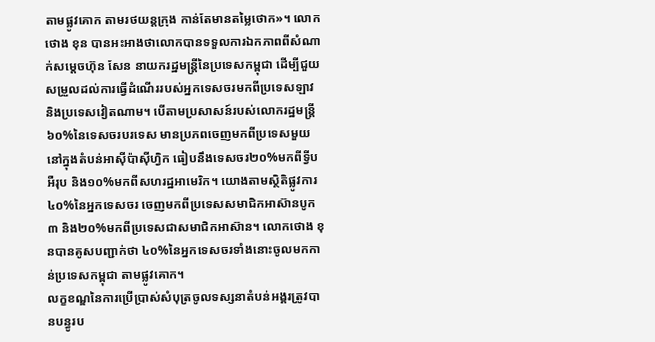តាមផ្លូវគោក តាមរថយន្តក្រុង កាន់តែមានតម្លៃថោក»។ លោកថោង ខុន បានអះអាងថាលោកបានទទួលការឯកភាពពីសំណាក់សម្តេចហ៊ុន សែន នាយករដ្ឋមន្រ្តីនៃប្រទេសកម្ពុជា ដើម្បីជួយសម្រួលដល់ការធ្វើដំណើររបស់អ្នកទេសចរមកពីប្រទេសឡាវ និងប្រទេសវៀតណាម។ បើតាមប្រសាសន៍របស់លោករដ្ឋមន្រ្តី ៦០%នៃទេសចរបរទេស មានប្រភពចេញមកពីប្រទេសមួយនៅក្នុងតំបន់អាស៊ីប៉ាស៊ីហ្វិក ធៀបនឹងទេសចរ២០%មកពីទ្វីបអឺរុប និង១០%មកពីសហរដ្ឋអាមេរិក។ យោងតាមស្ថិតិផ្លូវការ ៤០%នៃអ្នកទេសចរ ចេញមកពីប្រទេសសមាជិកអាស៊ានបូក៣ និង២០%មកពីប្រទេសជាសមាជិកអាស៊ាន។ លោកថោង ខុនបានគូសបញ្ជាក់ថា ៤០%នៃអ្នកទេសចរទាំងនោះចូលមកកាន់ប្រទេសកម្ពុជា តាមផ្លូវគោក។
លក្ខខណ្ឌនៃការប្រើប្រាស់សំបុត្រចូលទស្សនាតំបន់អង្គរត្រូវបានបន្ធូរប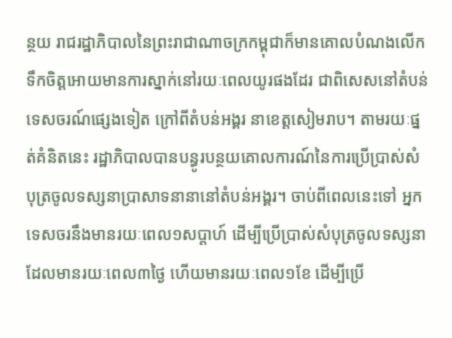ន្ថយ រាជរដ្ឋាភិបាលនៃព្រះរាជាណាចក្រកម្ពុជាក៏មានគោលបំណងលើកទឹកចិត្តអោយមានការស្នាក់នៅរយៈពេលយូរផងដែរ ជាពិសេសនៅតំបន់ទេសចរណ៍ផ្សេងទៀត ក្រៅពីតំបន់អង្គរ នាខេត្តសៀមរាប។ តាមរយៈផ្នត់គំនិតនេះ រដ្ឋាភិបាលបានបន្ធូរបន្ថយគោលការណ៍នៃការប្រើប្រាស់សំបុត្រចូលទស្សនាប្រាសាទនានានៅតំបន់អង្គរ។ ចាប់ពីពេលនេះទៅ អ្នកទេសចរនឹងមានរយៈពេល១សប្តាហ៍ ដើម្បីប្រើប្រាស់សំបុត្រចូលទស្សនាដែលមានរយៈពេល៣ថ្ងៃ ហើយមានរយៈពេល១ខែ ដើម្បីប្រើ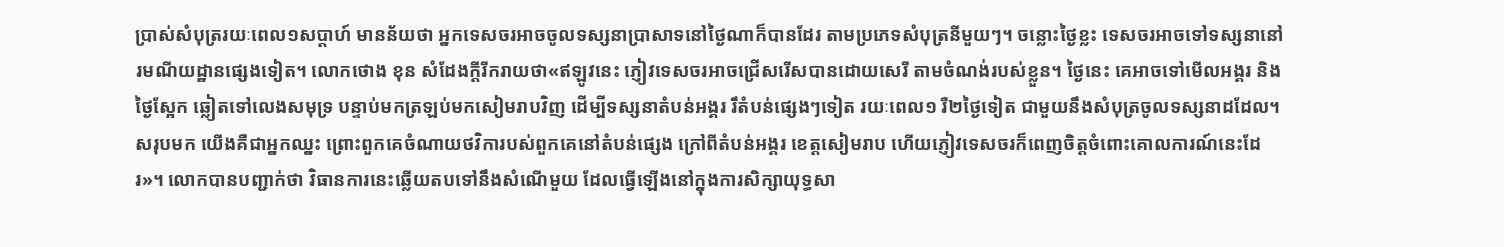ប្រាស់សំបុត្ររយៈពេល១សប្តាហ៍ មានន័យថា អ្នកទេសចរអាចចូលទស្សនាប្រាសាទនៅថ្ងៃណាក៏បានដែរ តាមប្រភេទសំបុត្រនីមួយៗ។ ចន្លោះថ្ងៃខ្លះ ទេសចរអាចទៅទស្សនានៅរមណីយដ្ឋានផ្សេងទៀត។ លោកថោង ខុន សំដែងក្តីរីករាយថា«ឥឡូវនេះ ភ្ញៀវទេសចរអាចជ្រើសរើសបានដោយសេរី តាមចំណង់របស់ខ្លួន។ ថ្ងៃនេះ គេអាចទៅមើលអង្គរ និងថ្ងៃស្អែក ឆ្លៀតទៅលេងសមុទ្រ បន្ទាប់មកត្រឡប់មកសៀមរាបវិញ ដើម្បីទស្សនាតំបន់អង្គរ រឹតំបន់ផ្សេងៗទៀត រយៈពេល១ រឺ២ថ្ងៃទៀត ជាមួយនឹងសំបុត្រចូលទស្សនាដដែល។ សរុបមក យើងគឺជាអ្នកឈ្នះ ព្រោះពួកគេចំណាយថវិការបស់ពួកគេនៅតំបន់ផ្សេង ក្រៅពីតំបន់អង្គរ ខេត្តសៀមរាប ហើយភ្ញៀវទេសចរក៏ពេញចិត្តចំពោះគោលការណ៍នេះដែរ»។ លោកបានបញ្ជាក់ថា វិធានការនេះឆ្លើយតបទៅនឹងសំណើមួយ ដែលធ្វើឡើងនៅក្នុងការសិក្សាយុទ្ធសា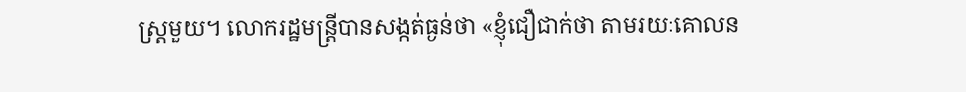ស្រ្តមួយ។ លោករដ្ឋមន្រ្តីបានសង្កត់ធ្ងន់ថា «ខ្ញុំជឿជាក់ថា តាមរយៈគោលន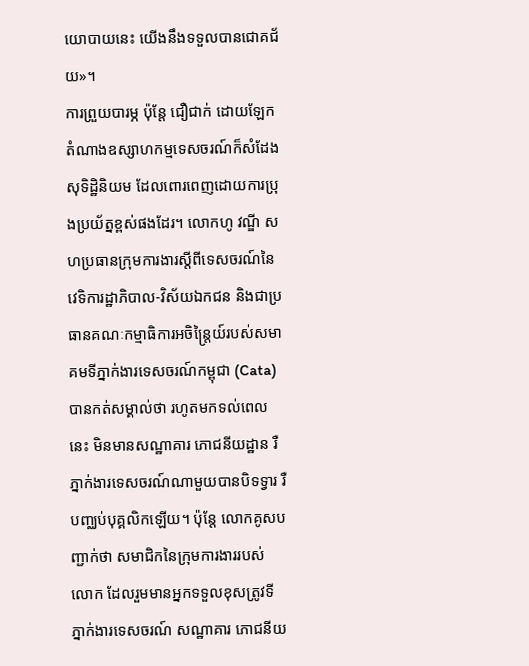យោបាយនេះ យើងនឹងទទួលបានជោគជ័យ»។
ការព្រួយបារម្ភ ប៉ុន្តែ ជឿជាក់ ដោយឡែក តំណាងឧស្សាហកម្មទេសចរណ៍ក៏សំដែងសុទិដ្ឋិនិយម ដែលពោរពេញដោយការប្រុងប្រយ័ត្នខ្ពស់ផងដែរ។ លោកហូ វណ្ឌី សហប្រធានក្រុមការងារស្តីពីទេសចរណ៍នៃវេទិការដ្ឋាភិបាល-វិស័យឯកជន និងជាប្រធានគណៈកម្មាធិការអចិន្រ្តៃយ៍របស់សមាគមទីភ្នាក់ងារទេសចរណ៍កម្ពុជា (Cata) បានកត់សម្គាល់ថា រហូតមកទល់ពេលនេះ មិនមានសណ្ឋាគារ ភោជនីយដ្ឋាន រឺភ្នាក់ងារទេសចរណ៍ណាមួយបានបិទទ្វារ រឺបញ្ឈប់បុគ្គលិកឡើយ។ ប៉ុន្តែ លោកគូសបញ្ជាក់ថា សមាជិកនៃក្រុមការងាររបស់លោក ដែលរួមមានអ្នកទទួលខុសត្រូវទីភ្នាក់ងារទេសចរណ៍ សណ្ឋាគារ ភោជនីយ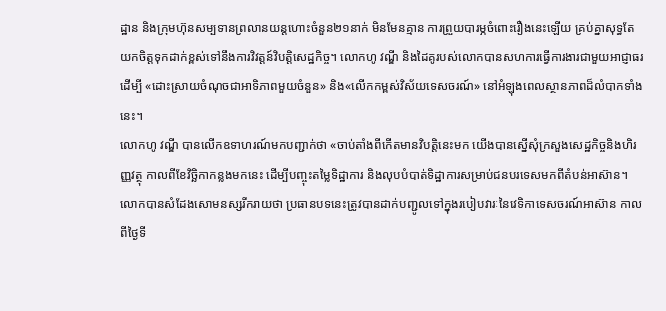ដ្ឋាន និងក្រុមហ៊ុនសម្បទានព្រលានយន្តហោះចំនួន២១នាក់ មិនមែនគ្មាន ការព្រួយបារម្ភចំពោះរឿងនេះឡើយ គ្រប់គ្នាសុទ្ធតែយកចិត្តទុកដាក់ខ្ពស់ទៅនឹងការវិវត្តន៍វិបត្តិសេដ្ឋកិច្ច។ លោកហូ វណ្ឌី និងដៃគូរបស់លោកបានសហការធ្វើការងារជាមួយអាជ្ញាធរ ដើម្បី «ដោះស្រាយចំណុចជាអាទិភាពមួយចំនួន» និង«លើកកម្ពស់វិស័យទេសចរណ៍» នៅអំឡុងពេលស្ថានភាពដ៏លំបាកទាំងនេះ។
លោកហូ វណ្ឌី បានលើកឧទាហរណ៍មកបញ្ជាក់ថា «ចាប់តាំងពីកើតមានវិបត្តិនេះមក យើងបានស្នើសុំក្រសួងសេដ្ឋកិច្ចនិងហិរញ្ញវត្ថុ កាលពីខែវិច្ឆិកាកន្លងមកនេះ ដើម្បីបញ្ចុះតម្លៃទិដ្ឋាការ និងលុបបំបាត់ទិដ្ឋាការសម្រាប់ជនបរទេសមកពីតំបន់អាស៊ាន។ លោកបានសំដែងសោមនស្សរីករាយថា ប្រធានបទនេះត្រូវបានដាក់បញ្ជូលទៅក្នុងរបៀបវារៈនៃវេទិកាទេសចរណ៍អាស៊ាន កាលពីថ្ងៃទី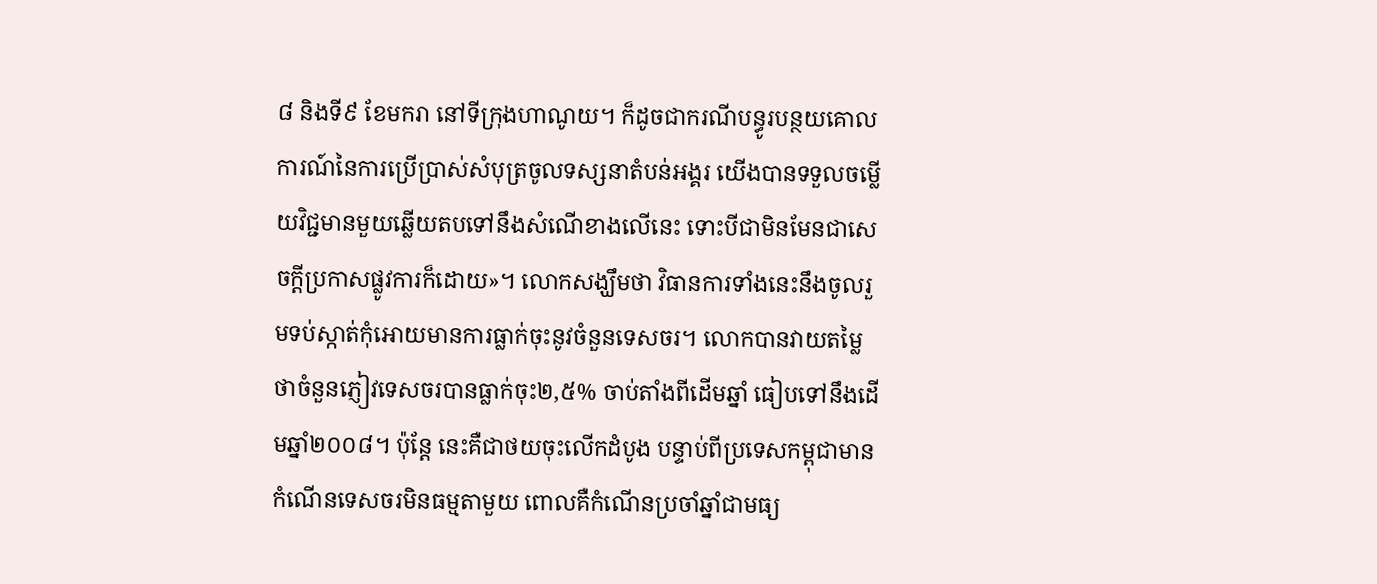៨ និងទី៩ ខែមករា នៅទីក្រុងហាណូយ។ ក៏ដូចជាករណីបន្ធូរបន្ថយគោលការណ៍នៃការប្រើប្រាស់សំបុត្រចូលទស្សនាតំបន់អង្គរ យើងបានទទួលចម្លើយវិជ្ជមានមួយឆ្លើយតបទៅនឹងសំណើខាងលើនេះ ទោះបីជាមិនមែនជាសេចក្តីប្រកាសផ្លូវការក៏ដោយ»។ លោកសង្ឃឹមថា វិធានការទាំងនេះនឹងចូលរួមទប់ស្កាត់កុំអោយមានការធ្លាក់ចុះនូវចំនួនទេសចរ។ លោកបានវាយតម្លៃថាចំនួនភ្ញៀវទេសចរបានធ្លាក់ចុះ២,៥% ចាប់តាំងពីដើមឆ្នាំ ធៀបទៅនឹងដើមឆ្នាំ២០០៨។ ប៉ុន្តែ នេះគឺជាថយចុះលើកដំបូង បន្ទាប់ពីប្រទេសកម្ពុជាមានកំណើនទេសចរមិនធម្មតាមួយ ពោលគឺកំណើនប្រចាំឆ្នាំជាមធ្យ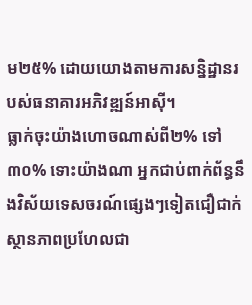ម២៥% ដោយយោងតាមការសន្និដ្ឋានរបស់ធនាគារអភិវឌ្ឍន៍អាស៊ី។
ធ្លាក់ចុះយ៉ាងហោចណាស់ពី២% ទៅ៣០% ទោះយ៉ាងណា អ្នកជាប់ពាក់ព័ន្ធនឹងវិស័យទេសចរណ៍ផ្សេងៗទៀតជឿជាក់ស្ថានភាពប្រហែលជា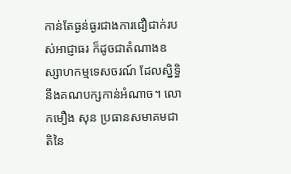កាន់តែធ្ងន់ធ្ងរជាងការជឿជាក់របស់អាជ្ញាធរ ក៏ដូចជាតំណាងឧស្សាហកម្មទេសចរណ៍ ដែលសិ្នទ្ធិនឹងគណបក្សកាន់អំណាច។ លោកមឿង សុន ប្រធានសមាគមជាតិនៃ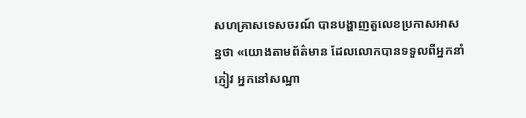សហគ្រាសទេសចរណ៍ បានបង្ហាញតួលេខប្រកាសអាសន្នថា «យោងតាមព័ត៌មាន ដែលលោកបានទទួលពីអ្នកនាំភ្ញៀវ អ្នកនៅសណ្ឋា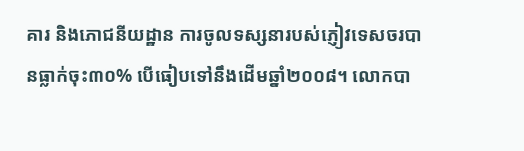គារ និងភោជនីយដ្ឋាន ការចូលទស្សនារបស់ភ្ញៀវទេសចរបានធ្លាក់ចុះ៣០% បើធៀបទៅនឹងដើមឆ្នាំ២០០៨។ លោកបា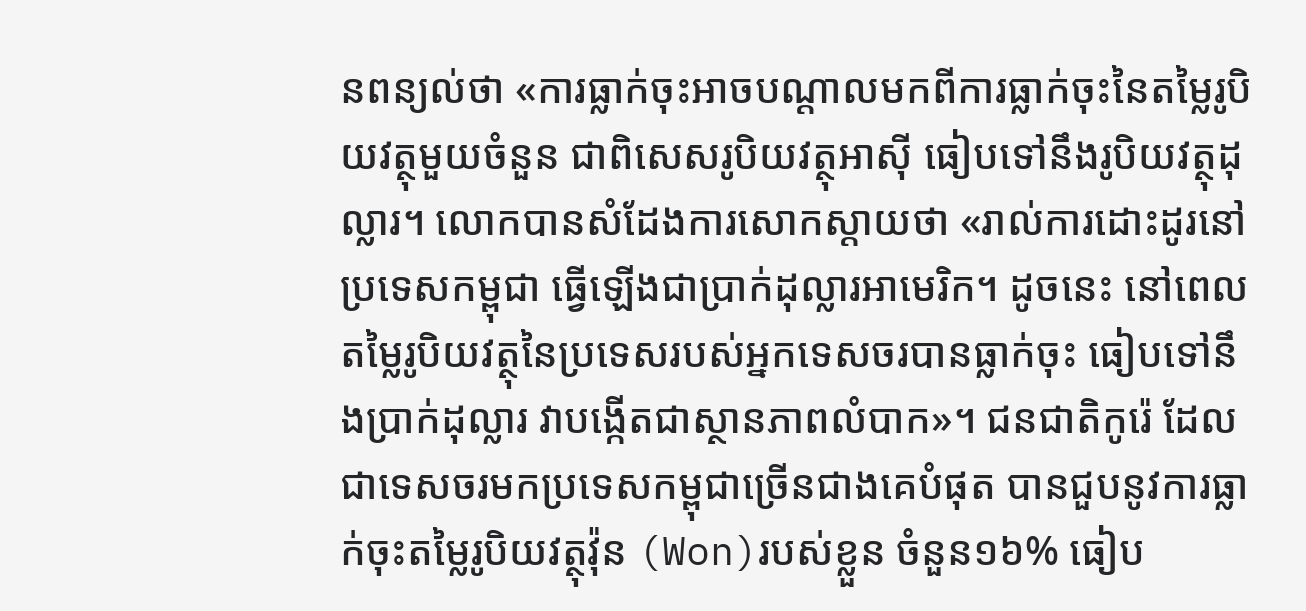នពន្យល់ថា «ការធ្លាក់ចុះអាចបណ្តាលមកពីការធ្លាក់ចុះនៃតម្លៃរូបិយវត្ថុមួយចំនួន ជាពិសេសរូបិយវត្ថុអាស៊ី ធៀបទៅនឹងរូបិយវត្ថុដុល្លារ។ លោកបានសំដែងការសោកស្តាយថា «រាល់ការដោះដូរនៅប្រទេសកម្ពុជា ធ្វើឡើងជាប្រាក់ដុល្លារអាមេរិក។ ដូចនេះ នៅពេលតម្លៃរូបិយវត្ថុនៃប្រទេសរបស់អ្នកទេសចរបានធ្លាក់ចុះ ធៀបទៅនឹងប្រាក់ដុល្លារ វាបង្កើតជាស្ថានភាពលំបាក»។ ជនជាតិកូរ៉េ ដែលជាទេសចរមកប្រទេសកម្ពុជាច្រើនជាងគេបំផុត បានជួបនូវការធ្លាក់ចុះតម្លៃរូបិយវត្ថុវ៉ុន (Won)របស់ខ្លួន ចំនួន១៦% ធៀប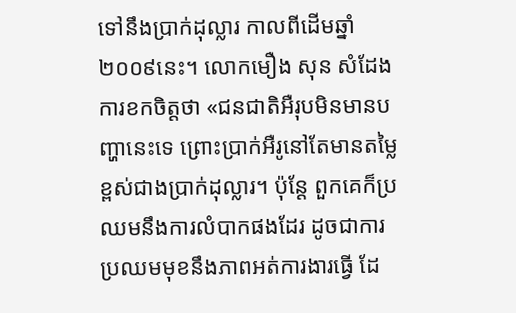ទៅនឹងប្រាក់ដុល្លារ កាលពីដើមឆ្នាំ២០០៩នេះ។ លោកមឿង សុន សំដែងការខកចិត្តថា «ជនជាតិអឺរុបមិនមានបញ្ហានេះទេ ព្រោះប្រាក់អឺរូនៅតែមានតម្លៃខ្ពស់ជាងប្រាក់ដុល្លារ។ ប៉ុន្តែ ពួកគេក៏ប្រឈមនឹងការលំបាកផងដែរ ដូចជាការប្រឈមមុខនឹងភាពអត់ការងារធ្វើ ដែ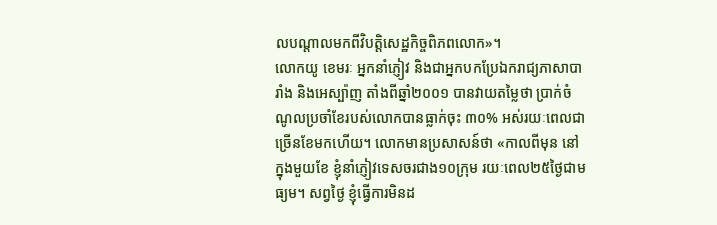លបណ្តាលមកពីវិបត្តិសេដ្ឋកិច្ចពិភពលោក»។
លោកយូ ខេមរៈ អ្នកនាំភ្ញៀវ និងជាអ្នកបកប្រែឯករាជ្យភាសាបារាំង និងអេស្ប៉ាញ តាំងពីឆ្នាំ២០០១ បានវាយតម្លៃថា ប្រាក់ចំណូលប្រចាំខែរបស់លោកបានធ្លាក់ចុះ ៣០% អស់រយៈពេលជាច្រើនខែមកហើយ។ លោកមានប្រសាសន៍ថា «កាលពីមុន នៅក្នុងមួយខែ ខ្ញុំនាំភ្ញៀវទេសចរជាង១០ក្រុម រយៈពេល២៥ថ្ងៃជាមធ្យម។ សព្វថ្ងៃ ខ្ញុំធ្វើការមិនដ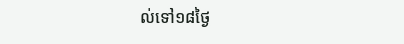ល់ទៅ១៨ថ្ងៃ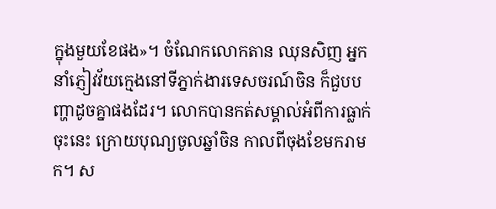ក្នុងមួយខែផង»។ ចំណែកលោកតាន ឈុនសិញ អ្នកនាំភ្ញៀវវ័យក្មេងនៅទីភ្នាក់ងារទេសចរណ៍ចិន ក៏ជួបបញ្ហាដូចគ្នាផងដែរ។ លោកបានកត់សម្គាល់អំពីការធ្លាក់ចុះនេះ ក្រោយបុណ្យចូលឆ្នាំចិន កាលពីចុងខែមករាមក។ ស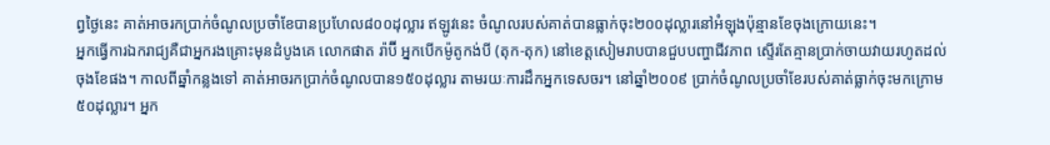ព្វថ្ងៃនេះ គាត់អាចរកប្រាក់ចំណូលប្រចាំខែបានប្រហែល៨០០ដុល្លារ ឥឡូវនេះ ចំណូលរបស់គាត់បានធ្លាក់ចុះ២០០ដុល្លារនៅអំឡុងប៉ុន្មានខែចុងក្រោយនេះ។
អ្នកធ្វើការឯករាជ្យគឺជាអ្នករងគ្រោះមុនដំបូងគេ លោកផាត រ៉ាប៊ី អ្នកបើកម៉ូតូកង់បី (តុក-តុក) នៅខេត្តសៀមរាបបានជួបបញ្ហាជីវភាព ស្ទើរតែគ្មានប្រាក់ចាយវាយរហូតដល់ចុងខែផង។ កាលពីឆ្នាំកន្លងទៅ គាត់អាចរកប្រាក់ចំណូលបាន១៥០ដុល្លារ តាមរយៈការដឹកអ្នកទេសចរ។ នៅឆ្នាំ២០០៩ ប្រាក់ចំណូលប្រចាំខែរបស់គាត់ធ្លាក់ចុះមកក្រោម៥០ដុល្លារ។ អ្នក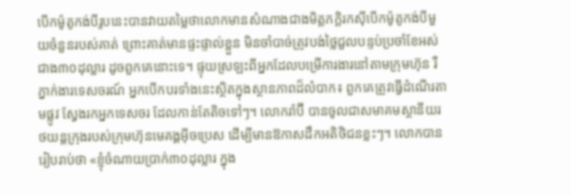បើកម៉ូតូកង់បីរូបនេះបានវាយតម្លៃថាលោកមានសំណាងជាងមិត្តភក្តិរកស៊ីបើកម៉ូតូកង់បីមួយចំនួនរបស់គាត់ ព្រោះគាត់មានផ្ទះផ្ទាល់ខ្លួន មិនចាំបាច់ត្រូវបង់ថ្លៃជួលបន្ទប់ប្រចាំខែអស់ជាង៣០ដុល្លារ ដូចពួកគេនោះទេ។ ផ្ទុយស្រឡះពីអ្នកដែលបម្រើការងារនៅតាមក្រុមហ៊ុន រឺភ្នាក់ងារទេសចរណ៍ អ្នកបើកបរទាំងនេះស្ថិតក្នុងស្ថានភាពដ៏លំបាក៖ ពួកគេត្រូវធ្វើដំណើរតាមផ្លូវ ស្វែងរកអ្នកទេសចរ ដែលកាន់តែតិចទៅៗ។ លោករ៉ាប៊ី បានចូលជាសមាគមស្ថានីយរថយន្តក្រុងរបស់ក្រុមហ៊ុនមេគង្គអ៊ីចប្រេស ដើម្បីមានឱកាសដឹកអតិថិជនខ្លះៗ។ លោកបានរៀបរាប់ថា «ខ្ញុំចំណាយប្រាក់៣០ដុល្លារ ក្នុង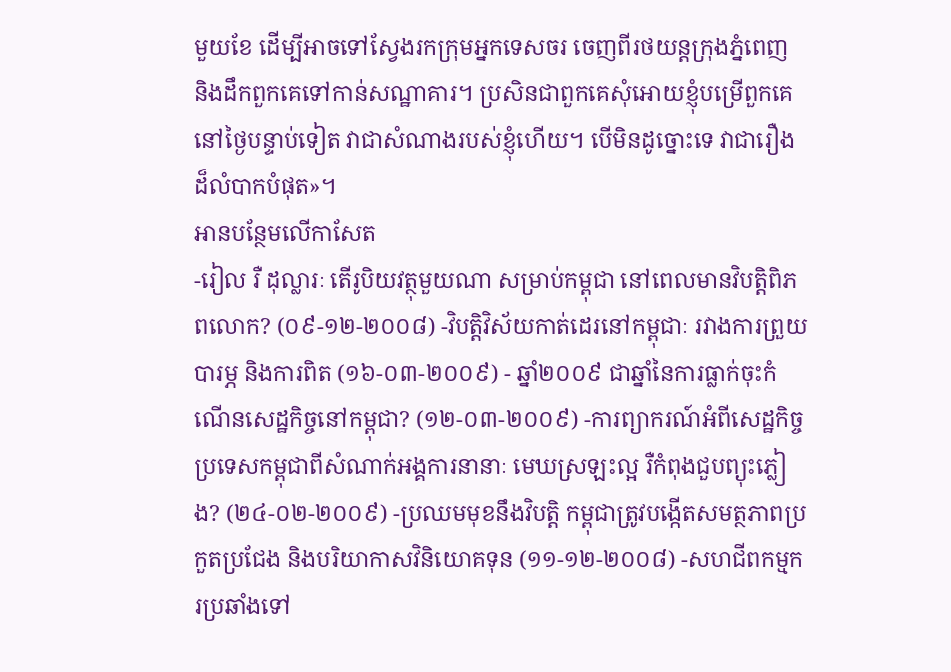មួយខែ ដើម្បីអាចទៅស្វែងរកក្រុមអ្នកទេសចរ ចេញពីរថយន្តក្រុងភ្នំពេញ និងដឹកពួកគេទៅកាន់សណ្ឋាគារ។ ប្រសិនជាពួកគេសុំអោយខ្ញុំបម្រើពួកគេនៅថ្ងៃបន្ទាប់ទៀត វាជាសំណាងរបស់ខ្ញុំហើយ។ បើមិនដូច្នោះទេ វាជារឿងដ៏លំបាកបំផុត»។
អានបន្ថែមលើកាសែត
-រៀល រឺ ដុល្លារៈ តើរូបិយវត្ថុមួយណា សម្រាប់កម្ពុជា នៅពេលមានវិបត្តិពិភពលោក? (០៩-១២-២០០៨) -វិបត្តិវិស័យកាត់ដេរនៅកម្ពុជាៈ រវាងការព្រួយបារម្ភ និងការពិត (១៦-០៣-២០០៩) - ឆ្នាំ២០០៩ ជាឆ្នាំនៃការធ្លាក់ចុះកំណើនសេដ្ឋកិច្ចនៅកម្ពុជា? (១២-០៣-២០០៩) -ការព្យាករណ៍អំពីសេដ្ឋកិច្ចប្រទេសកម្ពុជាពីសំណាក់អង្គការនានាៈ មេឃស្រឡះល្អ រឺកំពុងជួបព្យុះភ្លៀង? (២៤-០២-២០០៩) -ប្រឈមមុខនឹងវិបត្តិ កម្ពុជាត្រូវបង្កើតសមត្ថភាពប្រកួតប្រជែង និងបរិយាកាសវិនិយោគទុន (១១-១២-២០០៨) -សហជីពកម្មករប្រឆាំងទៅ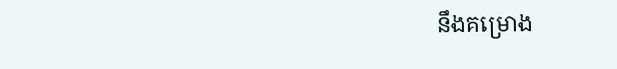នឹងគម្រោង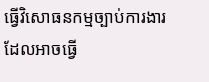ធ្វើវិសោធនកម្មច្បាប់ការងារ ដែលអាចធ្វើ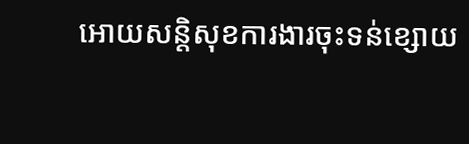អោយសន្តិសុខការងារចុះទន់ខ្សោយ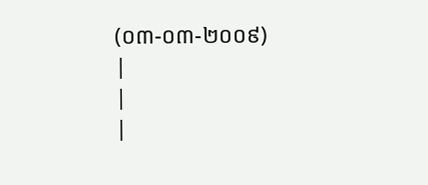(០៣-០៣-២០០៩)
|
|
|